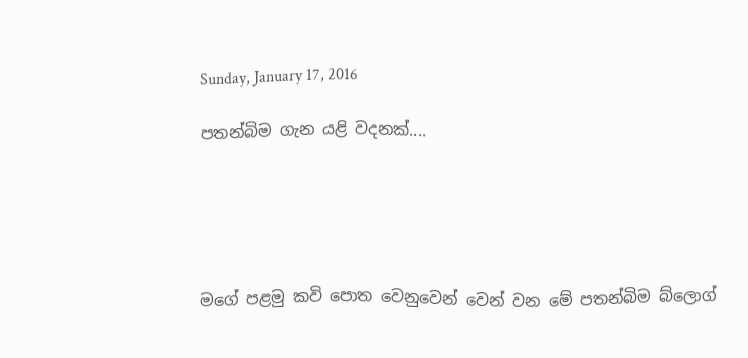Sunday, January 17, 2016

පතන්බිම ගැන යළි වදනක්....





මගේ පළමු කවි පොත වෙනුවෙන් වෙන් වන මේ පතන්බිම බ්ලොග්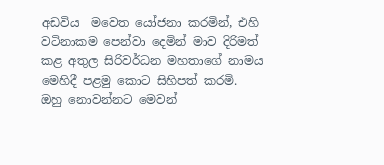අඩවිය  මවෙත යෝජනා කරමින්, එහි වටිනාකම පෙන්වා දෙමින් මාව දිරිමත් කළ අතුල සිරිවර්ධන මහතාගේ නාමය මෙහිදී පළමු කොට සිහිපත් කරමි.
ඔහු නොවන්නට මෙවන්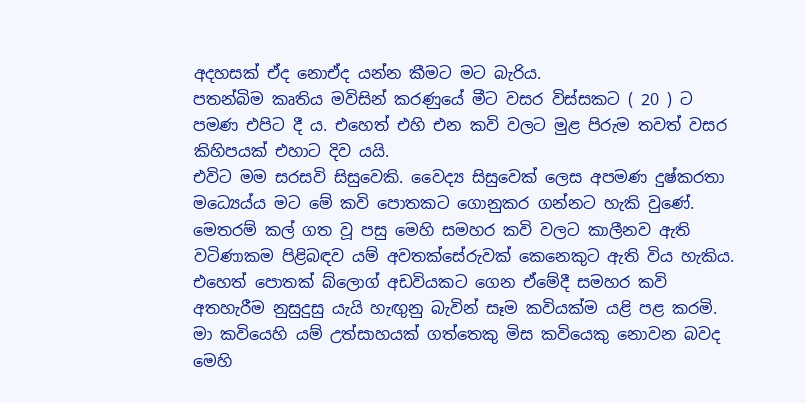අදහසක් ඒද නොඒද යන්න කීමට මට බැරිය.
පතන්බිම කෘතිය මවිසින් කරණුයේ මීට වසර විස්සකට ( 20 ) ට පමණ එපිට දී ය. එහෙත් එහි එන කවි වලට මුළ පිරුම තවත් වසර කිහිපයක් එහාට දිව යයි.
එවිට මම සරසවි සිසුවෙකි. වෛද්‍ය සිසුවෙක් ලෙස අපමණ දුෂ්කරතා මධ්‍යෙය්ය මට මේ කවි පොතකට ගොනුකර ගන්නට හැකි වුණේ.
මෙතරම් කල් ගත වූ පසු මෙහි සමහර කවි වලට කාලීනව ඇති වටිණාකම පිළිබඳව යම් අවතක්සේරුවක් කෙනෙකුට ඇති විය හැකිය. එහෙත් පොතක් බ්ලොග් අඩවියකට ගෙන ඒමේදී සමහර කවි අතහැරීම නුසුදුසු යැයි හැඟුනු බැවින් සෑම කවියක්ම යළි පළ කරමි.
මා කවියෙහි යම් උත්සාහයක් ගත්තෙකු මිස කවියෙකු නොවන බවද මෙහි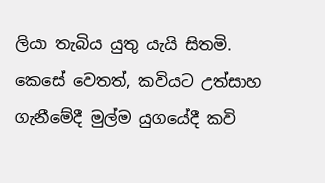ලියා තැබිය යුතු යැයි සිතමි.
කෙසේ වෙතත්, කවියට උත්සාහ ගැනීමේදී මුල්ම යුගයේදී කවි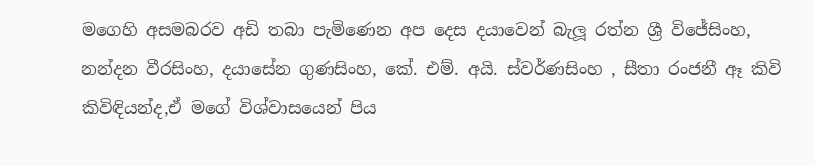මගෙහි අසමබරව අඩි තබා පැමිණෙන අප දෙස දයාවෙන් බැලූ රත්න ශ්‍රී විජේසිංහ, නන්දන වීරසිංහ, දයාසේන ගුණසිංහ, කේ. එම්. අයි. ස්වර්ණසිංහ , සීතා රංජනී ඈ කිවි කිවිඳියන්ද,ඒ මගේ විශ්වාසයෙන් පිය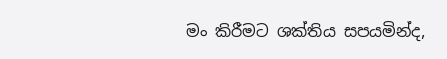මං කිරීමට ශක්තිය සපයමින්ද,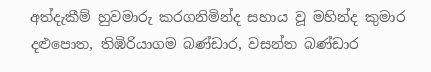අත්දැකීම් හුවමාරු කරගනිමින්ද සහාය වූ මහින්ද කුමාර දළුපොත, තිඹිරියාගම බණ්ඩාර, වසන්ත බණ්ඩාර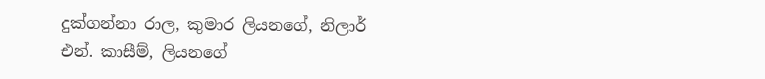දුක්ගන්නා රාල, කුමාර ලියනගේ, නිලාර් එන්. කාසීම්, ලියනගේ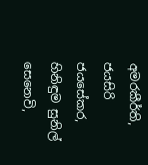අමරකීර්ති, ජයසිරි ජයසේකර, හිනිඳුම සුනිල් සෙනෙවි,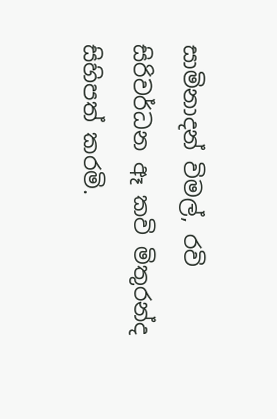සාමිනාදන් විමල්, රවි සිරිවර්ධන ඈ කවි මිතුරන්ද  සිහිපත් කරමි.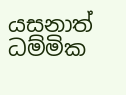යසනාත් ධම්මික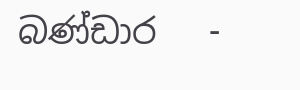බණ්ඩාර   -